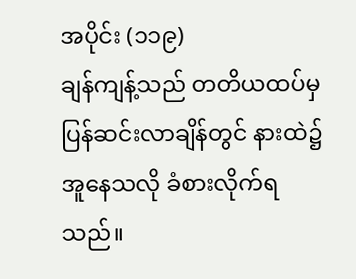အပိုင်း (၁၁၉)
ချန်ကျန့်သည် တတိယထပ်မှ ပြန်ဆင်းလာချိန်တွင် နားထဲ၌ အူနေသလို ခံစားလိုက်ရသည်။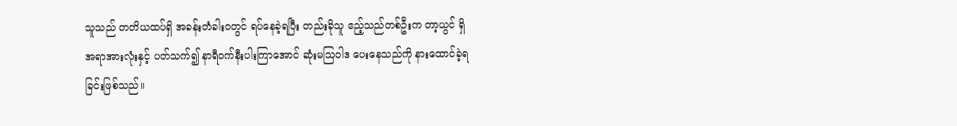သူသည် တတိယထပ်ရှိ အခန်းတံခါးဝတွင် ရပ်နေခဲ့ရပြီး တည်းခိုသူ ဧည့်သည်တစ်ဦးက တာ့ယွင် ရှိ အရာအားလုံးနှင့် ပတ်သက်၍ နာရီဝက်နီးပါးကြာအောင် ဆုံးမသြဝါဒ ပေးနေသည်ကို နားထောင်ခဲ့ရခြင်းဖြစ်သည်။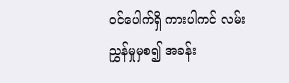ဝင်ပေါက်ရှိ ကားပါကင် လမ်းညွှန်မှုမှစ၍ အခန်း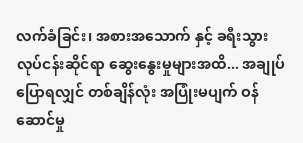လက်ခံခြင်း၊ အစားအသောက် နှင့် ခရီးသွားလုပ်ငန်းဆိုင်ရာ ဆွေးနွေးမှုများအထိ... အချုပ်ပြောရလျှင် တစ်ချိန်လုံး အပြုံးမပျက် ဝန်ဆောင်မှု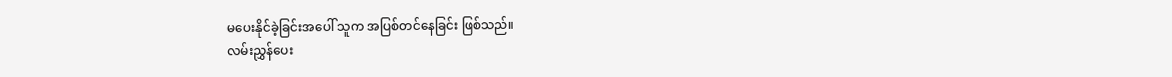မပေးနိုင်ခဲ့ခြင်းအပေါ် သူက အပြစ်တင်နေခြင်း ဖြစ်သည်။
လမ်းညွှန်ပေး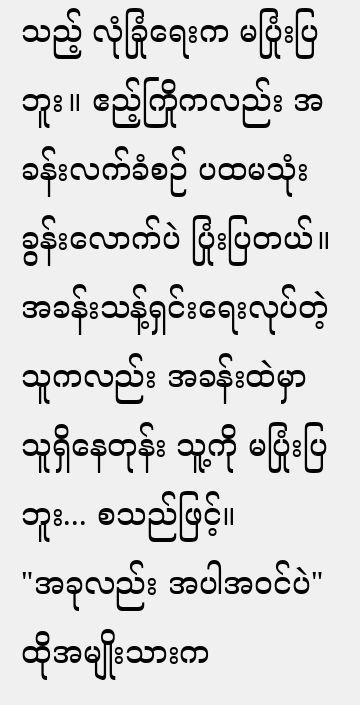သည့် လုံခြုံရေးက မပြုံးပြဘူး။ ဧည့်ကြိုကလည်း အခန်းလက်ခံစဉ် ပထမသုံးခွန်းလောက်ပဲ ပြုံးပြတယ်။ အခန်းသန့်ရှင်းရေးလုပ်တဲ့သူကလည်း အခန်းထဲမှာ သူရှိနေတုန်း သူ့ကို မပြုံးပြဘူး... စသည်ဖြင့်။
"အခုလည်း အပါအဝင်ပဲ" ထိုအမျိုးသားက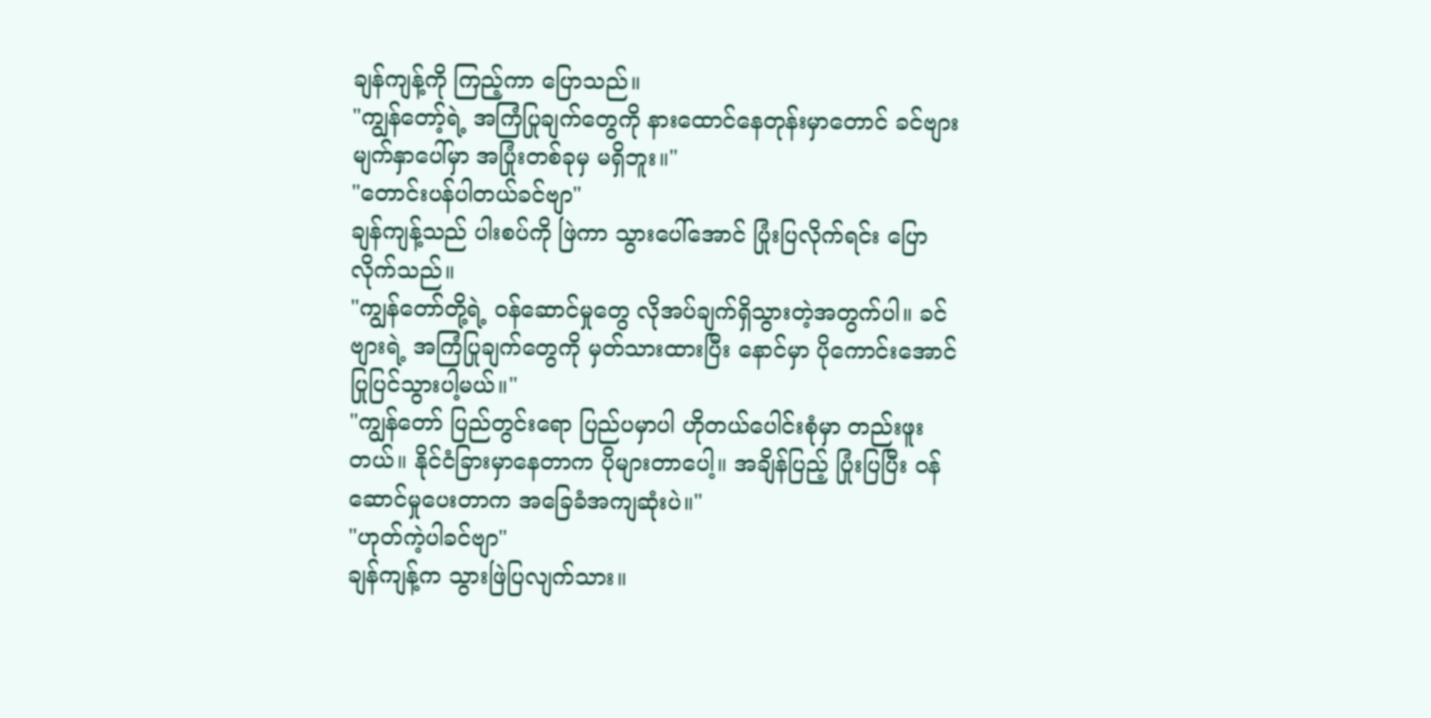ချန်ကျန့်ကို ကြည့်ကာ ပြောသည်။
"ကျွန်တော့်ရဲ့ အကြံပြုချက်တွေကို နားထောင်နေတုန်းမှာတောင် ခင်ဗျားမျက်နှာပေါ်မှာ အပြုံးတစ်ခုမှ မရှိဘူး။"
"တောင်းပန်ပါတယ်ခင်ဗျာ"
ချန်ကျန့်သည် ပါးစပ်ကို ဖြဲကာ သွားပေါ်အောင် ပြုံးပြလိုက်ရင်း ပြောလိုက်သည်။
"ကျွန်တော်တို့ရဲ့ ဝန်ဆောင်မှုတွေ လိုအပ်ချက်ရှိသွားတဲ့အတွက်ပါ။ ခင်ဗျားရဲ့ အကြံပြုချက်တွေကို မှတ်သားထားပြီး နောင်မှာ ပိုကောင်းအောင် ပြုပြင်သွားပါ့မယ်။"
"ကျွန်တော် ပြည်တွင်းရော ပြည်ပမှာပါ ဟိုတယ်ပေါင်းစုံမှာ တည်းဖူးတယ်။ နိုင်ငံခြားမှာနေတာက ပိုများတာပေါ့။ အချိန်ပြည့် ပြုံးပြပြီး ဝန်ဆောင်မှုပေးတာက အခြေခံအကျဆုံးပဲ။"
"ဟုတ်ကဲ့ပါခင်ဗျာ"
ချန်ကျန့်က သွားဖြဲပြလျက်သား။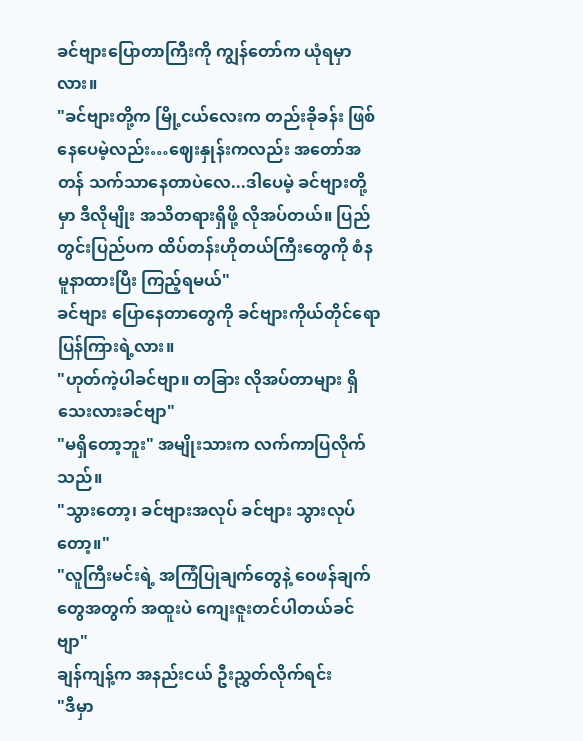ခင်ဗျားပြောတာကြီးကို ကျွန်တော်က ယုံရမှာလား။
"ခင်ဗျားတို့က မြို့ငယ်လေးက တည်းခိုခန်း ဖြစ်နေပေမဲ့လည်း…ဈေးနှုန်းကလည်း အတော်အတန် သက်သာနေတာပဲလေ...ဒါပေမဲ့ ခင်ဗျားတို့မှာ ဒီလိုမျိုး အသိတရားရှိဖို့ လိုအပ်တယ်။ ပြည်တွင်းပြည်ပက ထိပ်တန်းဟိုတယ်ကြီးတွေကို စံနမူနာထားပြီး ကြည့်ရမယ်"
ခင်ဗျား ပြောနေတာတွေကို ခင်ဗျားကိုယ်တိုင်ရော ပြန်ကြားရဲ့လား။
"ဟုတ်ကဲ့ပါခင်ဗျာ။ တခြား လိုအပ်တာများ ရှိသေးလားခင်ဗျာ"
"မရှိတော့ဘူး" အမျိုးသားက လက်ကာပြလိုက်သည်။
"သွားတော့၊ ခင်ဗျားအလုပ် ခင်ဗျား သွားလုပ်တော့။"
"လူကြီးမင်းရဲ့ အကြံပြုချက်တွေနဲ့ ဝေဖန်ချက်တွေအတွက် အထူးပဲ ကျေးဇူးတင်ပါတယ်ခင်ဗျာ"
ချန်ကျန့်က အနည်းငယ် ဦးညွှတ်လိုက်ရင်း
"ဒီမှာ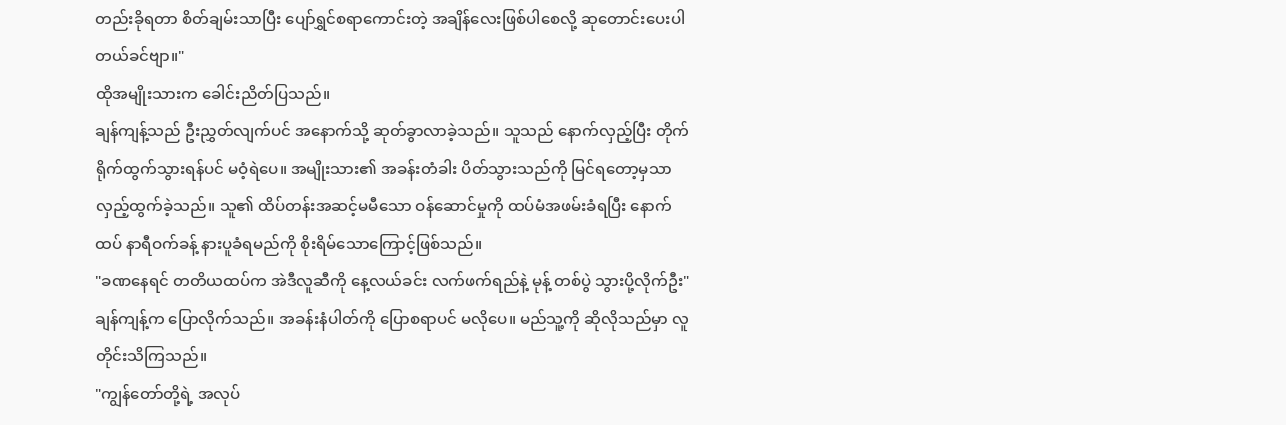တည်းခိုရတာ စိတ်ချမ်းသာပြီး ပျော်ရွှင်စရာကောင်းတဲ့ အချိန်လေးဖြစ်ပါစေလို့ ဆုတောင်းပေးပါတယ်ခင်ဗျာ။"
ထိုအမျိုးသားက ခေါင်းညိတ်ပြသည်။
ချန်ကျန့်သည် ဦးညွှတ်လျက်ပင် အနောက်သို့ ဆုတ်ခွာလာခဲ့သည်။ သူသည် နောက်လှည့်ပြီး တိုက်ရိုက်ထွက်သွားရန်ပင် မဝံ့ရဲပေ။ အမျိုးသား၏ အခန်းတံခါး ပိတ်သွားသည်ကို မြင်ရတော့မှသာ လှည့်ထွက်ခဲ့သည်။ သူ၏ ထိပ်တန်းအဆင့်မမီသော ဝန်ဆောင်မှုကို ထပ်မံအဖမ်းခံရပြီး နောက်ထပ် နာရီဝက်ခန့် နားပူခံရမည်ကို စိုးရိမ်သောကြောင့်ဖြစ်သည်။
"ခဏနေရင် တတိယထပ်က အဲဒီလူဆီကို နေ့လယ်ခင်း လက်ဖက်ရည်နဲ့ မုန့် တစ်ပွဲ သွားပို့လိုက်ဦး"
ချန်ကျန့်က ပြောလိုက်သည်။ အခန်းနံပါတ်ကို ပြောစရာပင် မလိုပေ။ မည်သူ့ကို ဆိုလိုသည်မှာ လူတိုင်းသိကြသည်။
"ကျွန်တော်တို့ရဲ့ အလုပ်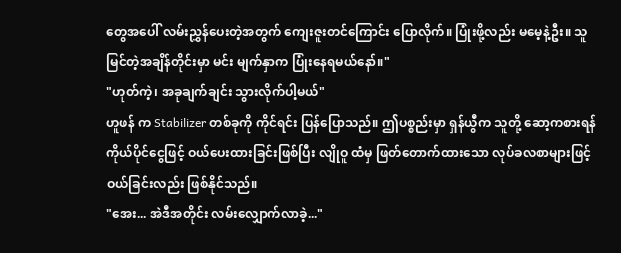တွေအပေါ် လမ်းညွှန်ပေးတဲ့အတွက် ကျေးဇူးတင်ကြောင်း ပြောလိုက်။ ပြုံးဖို့လည်း မမေ့နဲ့ဦး။ သူ မြင်တဲ့အချိန်တိုင်းမှာ မင်း မျက်နှာက ပြုံးနေရမယ်နော်။"
"ဟုတ်ကဲ့၊ အခုချက်ချင်း သွားလိုက်ပါ့မယ်"
ဟူဖန် က Stabilizer တစ်ခုကို ကိုင်ရင်း ပြန်ပြောသည်။ ဤပစ္စည်းမှာ ရှန်ယွီက သူတို့ ဆော့ကစားရန် ကိုယ်ပိုင်ငွေဖြင့် ဝယ်ပေးထားခြင်းဖြစ်ပြီး လျိုဝူ ထံမှ ဖြတ်တောက်ထားသော လုပ်ခလစာများဖြင့် ဝယ်ခြင်းလည်း ဖြစ်နိုင်သည်။
"အေး... အဲဒီအတိုင်း လမ်းလျှောက်လာခဲ့..."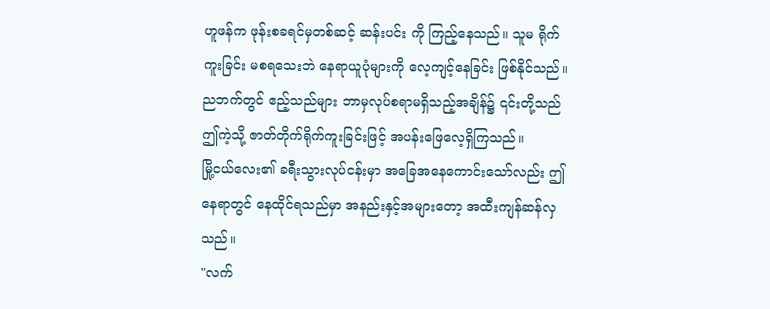ဟူဖန်က ဖုန်းစခရင်မှတစ်ဆင့် ဆန်းပင်း ကို ကြည့်နေသည်။ သူမ ရိုက်ကူးခြင်း မစရသေးဘဲ နေရာယူပုံများကို လေ့ကျင့်နေခြင်း ဖြစ်နိုင်သည်။ ညဘက်တွင် ဧည့်သည်များ ဘာမှလုပ်စရာမရှိသည့်အချိန်၌ ၎င်းတို့သည် ဤကဲ့သို့ ဇာတ်တိုက်ရိုက်ကူးခြင်းဖြင့် အပန်းဖြေလေ့ရှိကြသည်။
မြို့ငယ်လေး၏ ခရီးသွားလုပ်ငန်းမှာ အခြေအနေကောင်းသော်လည်း ဤနေရာတွင် နေထိုင်ရသည်မှာ အနည်းနှင့်အများတော့ အထီးကျန်ဆန်လှသည်။
"လက်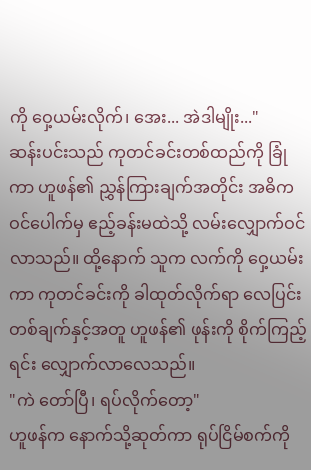ကို ဝှေ့ယမ်းလိုက်၊ အေး... အဲဒါမျိုး..."
ဆန်းပင်းသည် ကုတင်ခင်းတစ်ထည်ကို ခြုံကာ ဟူဖန်၏ ညွှန်ကြားချက်အတိုင်း အဓိကဝင်ပေါက်မှ ဧည့်ခန်းမထဲသို့ လမ်းလျှောက်ဝင်လာသည်။ ထို့နောက် သူက လက်ကို ဝှေ့ယမ်းကာ ကုတင်ခင်းကို ခါထုတ်လိုက်ရာ လေပြင်းတစ်ချက်နှင့်အတူ ဟူဖန်၏ ဖုန်းကို စိုက်ကြည့်ရင်း လျှောက်လာလေသည်။
"ကဲ တော်ပြီ၊ ရပ်လိုက်တော့"
ဟူဖန်က နောက်သို့ဆုတ်ကာ ရုပ်ငြိမ်စက်ကို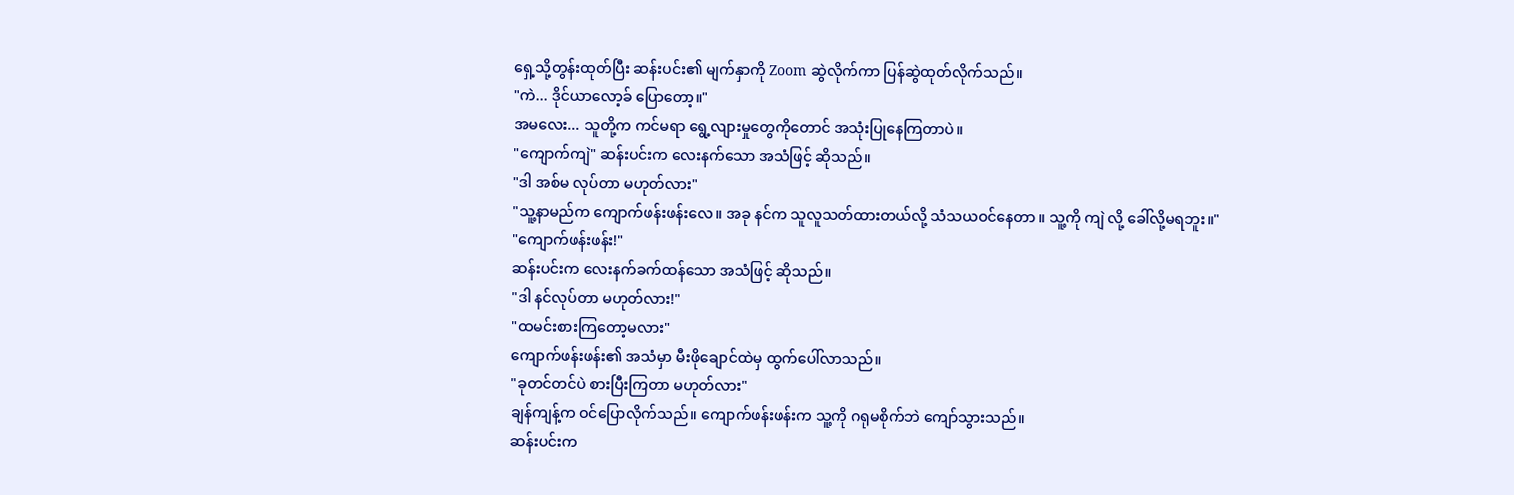ရှေ့သို့တွန်းထုတ်ပြီး ဆန်းပင်း၏ မျက်နှာကို Zoom ဆွဲလိုက်ကာ ပြန်ဆွဲထုတ်လိုက်သည်။
"ကဲ... ဒိုင်ယာလော့ခ် ပြောတော့။"
အမလေး... သူတို့က ကင်မရာ ရွေ့လျားမှုတွေကိုတောင် အသုံးပြုနေကြတာပဲ။
"ကျောက်ကျဲ" ဆန်းပင်းက လေးနက်သော အသံဖြင့် ဆိုသည်။
"ဒါ အစ်မ လုပ်တာ မဟုတ်လား"
"သူ့နာမည်က ကျောက်ဖန်းဖန်းလေ။ အခု နင်က သူလူသတ်ထားတယ်လို့ သံသယဝင်နေတာ ။ သူ့ကို ကျဲ လို့ ခေါ်လို့မရဘူး။"
"ကျောက်ဖန်းဖန်း!"
ဆန်းပင်းက လေးနက်ခက်ထန်သော အသံဖြင့် ဆိုသည်။
"ဒါ နင်လုပ်တာ မဟုတ်လား!"
"ထမင်းစားကြတော့မလား"
ကျောက်ဖန်းဖန်း၏ အသံမှာ မီးဖိုချောင်ထဲမှ ထွက်ပေါ်လာသည်။
"ခုတင်တင်ပဲ စားပြီးကြတာ မဟုတ်လား"
ချန်ကျန့်က ဝင်ပြောလိုက်သည်။ ကျောက်ဖန်းဖန်းက သူ့ကို ဂရုမစိုက်ဘဲ ကျော်သွားသည်။
ဆန်းပင်းက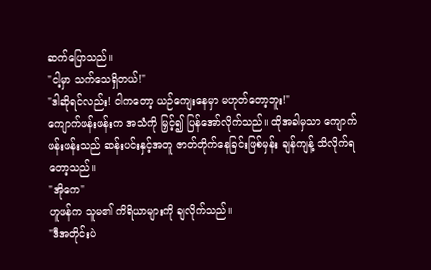ဆက်ပြောသည်။
"ငါ့မှာ သက်သေရှိတယ်!"
"ဒါဆိုရင်လည်း! ငါကတော့ ယဉ်ကျေးနေမှာ မဟုတ်တော့ဘူး!"
ကျောက်ဖန်းဖန်းက အသံကို မြှင့်၍ ပြန်အော်လိုက်သည်။ ထိုအခါမှသာ ကျောက်ဖန်းဖန်းသည် ဆန်းပင်းနှင့်အတူ ဇာတ်တိုက်နေခြင်းဖြစ်မှန်း ချန်ကျန့် သိလိုက်ရတော့သည်။
"အိုကေ"
ဟူဖန်က သူမ၏ ကိရိယာများကို ချလိုက်သည်။
"ဒီအတိုင်းပဲ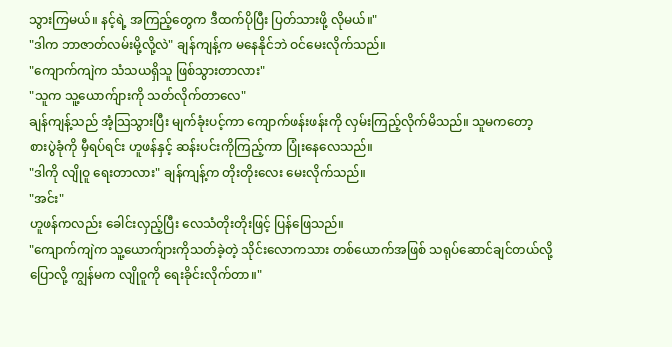သွားကြမယ်။ နင့်ရဲ့ အကြည့်တွေက ဒီထက်ပိုပြီး ပြတ်သားဖို့ လိုမယ်။"
"ဒါက ဘာဇာတ်လမ်းမို့လို့လဲ" ချန်ကျန့်က မနေနိုင်ဘဲ ဝင်မေးလိုက်သည်။
"ကျောက်ကျဲက သံသယရှိသူ ဖြစ်သွားတာလား"
"သူက သူ့ယောက်ျားကို သတ်လိုက်တာလေ"
ချန်ကျန့်သည် အံ့သြသွားပြီး မျက်ခုံးပင့်ကာ ကျောက်ဖန်းဖန်းကို လှမ်းကြည့်လိုက်မိသည်။ သူမကတော့ စားပွဲခုံကို မှီရပ်ရင်း ဟူဖန်နှင့် ဆန်းပင်းကိုကြည့်ကာ ပြုံးနေလေသည်။
"ဒါကို လျိုဝူ ရေးတာလား" ချန်ကျန့်က တိုးတိုးလေး မေးလိုက်သည်။
"အင်း"
ဟူဖန်ကလည်း ခေါင်းလှည့်ပြီး လေသံတိုးတိုးဖြင့် ပြန်ဖြေသည်။
"ကျောက်ကျဲက သူ့ယောက်ျားကိုသတ်ခဲ့တဲ့ သိုင်းလောကသား တစ်ယောက်အဖြစ် သရုပ်ဆောင်ချင်တယ်လို့ ပြောလို့ ကျွန်မက လျိုဝူကို ရေးခိုင်းလိုက်တာ။"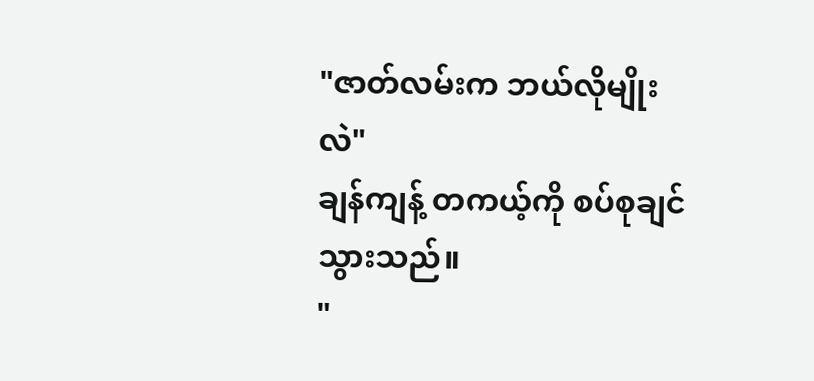"ဇာတ်လမ်းက ဘယ်လိုမျိုးလဲ"
ချန်ကျန့် တကယ့်ကို စပ်စုချင်သွားသည်။
"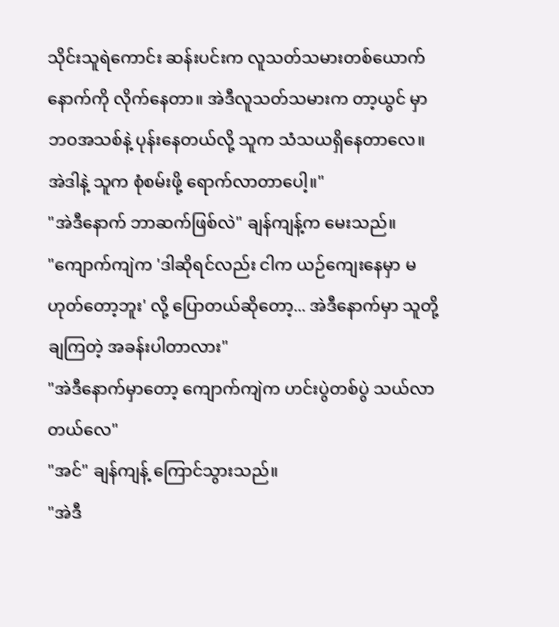သိုင်းသူရဲကောင်း ဆန်းပင်းက လူသတ်သမားတစ်ယောက်နောက်ကို လိုက်နေတာ။ အဲဒီလူသတ်သမားက တာ့ယွင် မှာ ဘဝအသစ်နဲ့ ပုန်းနေတယ်လို့ သူက သံသယရှိနေတာလေ။ အဲဒါနဲ့ သူက စုံစမ်းဖို့ ရောက်လာတာပေါ့။"
"အဲဒီနောက် ဘာဆက်ဖြစ်လဲ" ချန်ကျန့်က မေးသည်။
"ကျောက်ကျဲက 'ဒါဆိုရင်လည်း ငါက ယဉ်ကျေးနေမှာ မဟုတ်တော့ဘူး' လို့ ပြောတယ်ဆိုတော့... အဲဒီနောက်မှာ သူတို့ ချကြတဲ့ အခန်းပါတာလား"
"အဲဒီနောက်မှာတော့ ကျောက်ကျဲက ဟင်းပွဲတစ်ပွဲ သယ်လာတယ်လေ"
"အင်" ချန်ကျန့် ကြောင်သွားသည်။
"အဲဒီ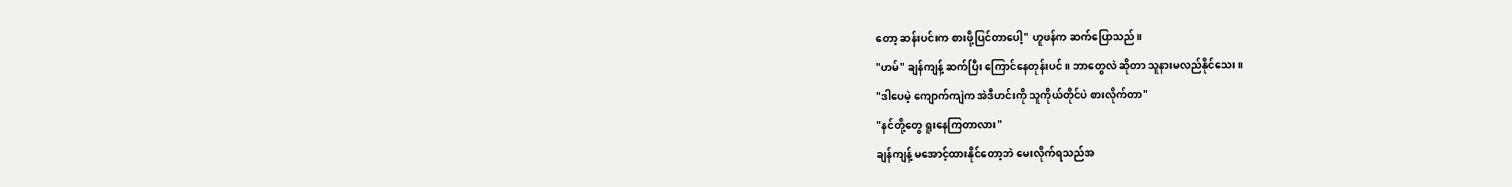တော့ ဆန်းပင်းက စားဖို့ပြင်တာပေါ့" ဟူဖန်က ဆက်ပြောသည်။
"ဟမ်" ချန်ကျန့် ဆက်ပြီး ကြောင်နေတုန်းပင်။ ဘာတွေလဲ ဆိုတာ သူနားမလည်နိုင်သေး။
"ဒါပေမဲ့ ကျောက်ကျဲက အဲဒီဟင်းကို သူကိုယ်တိုင်ပဲ စားလိုက်တာ"
"နင်တို့တွေ ရူးနေကြတာလား"
ချန်ကျန့် မအောင့်ထားနိုင်တော့ဘဲ မေးလိုက်ရသည်အ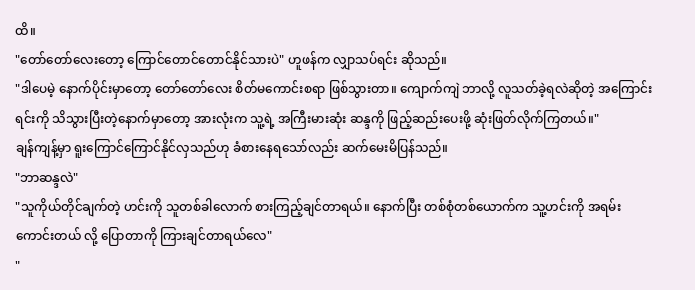ထိ။
"တော်တော်လေးတော့ ကြောင်တောင်တောင်နိုင်သားပဲ" ဟူဖန်က လျှာသပ်ရင်း ဆိုသည်။
"ဒါပေမဲ့ နောက်ပိုင်းမှာတော့ တော်တော်လေး စိတ်မကောင်းစရာ ဖြစ်သွားတာ။ ကျောက်ကျဲ ဘာလို့ လူသတ်ခဲ့ရလဲဆိုတဲ့ အကြောင်းရင်းကို သိသွားပြီးတဲ့နောက်မှာတော့ အားလုံးက သူ့ရဲ့ အကြီးမားဆုံး ဆန္ဒကို ဖြည့်ဆည်းပေးဖို့ ဆုံးဖြတ်လိုက်ကြတယ်။"
ချန်ကျန့်မှာ ရူးကြောင်ကြောင်နိုင်လှသည်ဟု ခံစားနေရသော်လည်း ဆက်မေးမိပြန်သည်။
"ဘာဆန္ဒလဲ"
"သူကိုယ်တိုင်ချက်တဲ့ ဟင်းကို သူတစ်ခါလောက် စားကြည့်ချင်တာရယ်။ နောက်ပြီး တစ်စုံတစ်ယောက်က သူ့ဟင်းကို အရမ်းကောင်းတယ် လို့ ပြောတာကို ကြားချင်တာရယ်လေ"
"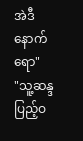အဲဒီနောက်ရော"
"သူ့ဆန္ဒ ပြည့်ဝ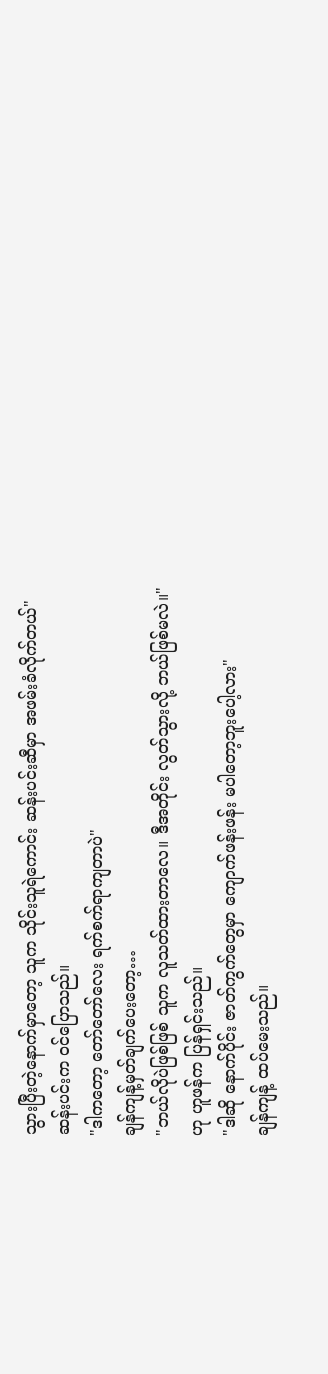သွားပြီးတဲ့နောက်မှာတော့ သူက သိုင်းသူရဲကောင်း ဆန်းပင်းဆီမှာ အဖမ်းခံလိုက်တယ်"
ဆန်းပင်းက ဝင်ပြောသည်။
"ဒါကတော့ တော်တော်လေး ရက်စက်ရာကျတာပဲ"
ချန်ကျန့်မှတ်ချက်ပေးတော့…
"ဘယ်လိုပဲဖြစ်ဖြစ် သူက လူသတ်ထားတာလေ။ ဒီအတိုင်း လွတ်သွားလို့ ဘယ်ဖြစ်မလဲ။" ဟု ဟူဖန်က ပြန်ရှင်းသည်။
"ဒါဆို နောက်ပိုင်း ဇာတ်ကွက်တွေမှာ ကျောက်ဖန်းဖန်း မပါတော့ဘူးပေါ့လား"
ချန်ကျန့် ထပ်မေးသည်။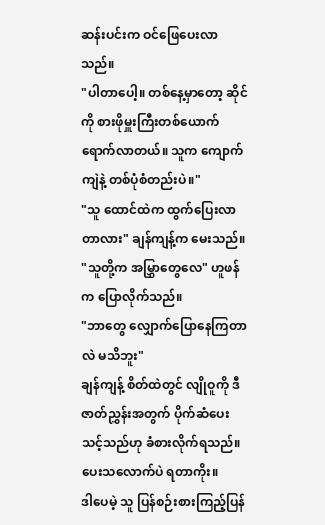ဆန်းပင်းက ဝင်ဖြေပေးလာသည်။
"ပါတာပေါ့။ တစ်နေ့မှာတော့ ဆိုင်ကို စားဖိုမှူးကြီးတစ်ယောက် ရောက်လာတယ်။ သူက ကျောက်ကျဲနဲ့ တစ်ပုံစံတည်းပဲ။"
"သူ ထောင်ထဲက ထွက်ပြေးလာတာလား" ချန်ကျန့်က မေးသည်။
"သူတို့က အမြွှာတွေလေ" ဟူဖန်က ပြောလိုက်သည်။
"ဘာတွေ လျှောက်ပြောနေကြတာလဲ မသိဘူး"
ချန်ကျန့် စိတ်ထဲတွင် လျိုဝူကို ဒီဇာတ်ညွှန်းအတွက် ပိုက်ဆံပေးသင့်သည်ဟု ခံစားလိုက်ရသည်။ ပေးသလောက်ပဲ ရတာကိုး။
ဒါပေမဲ့ သူ ပြန်စဉ်းစားကြည့်ပြန်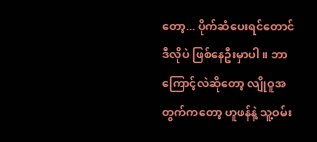တော့... ပိုက်ဆံပေးရင်တောင် ဒီလိုပဲ ဖြစ်နေဦးမှာပါ။ ဘာကြောင့်လဲဆိုတော့ လျိုဝူအတွက်ကတော့ ဟူဖန်နဲ့ သူ့ဝမ်း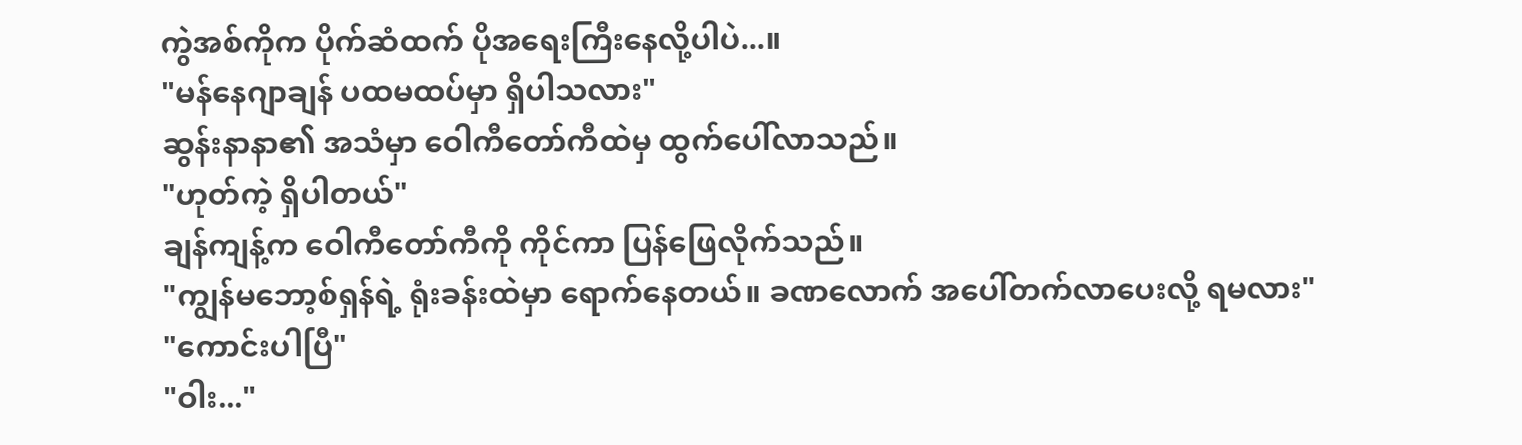ကွဲအစ်ကိုက ပိုက်ဆံထက် ပိုအရေးကြီးနေလို့ပါပဲ...။
"မန်နေဂျာချန် ပထမထပ်မှာ ရှိပါသလား"
ဆွန်းနာနာ၏ အသံမှာ ဝေါကီတော်ကီထဲမှ ထွက်ပေါ်လာသည်။
"ဟုတ်ကဲ့ ရှိပါတယ်"
ချန်ကျန့်က ဝေါကီတော်ကီကို ကိုင်ကာ ပြန်ဖြေလိုက်သည်။
"ကျွန်မဘော့စ်ရှန်ရဲ့ ရုံးခန်းထဲမှာ ရောက်နေတယ်။ ခဏလောက် အပေါ်တက်လာပေးလို့ ရမလား"
"ကောင်းပါပြီ"
"ဝါး..."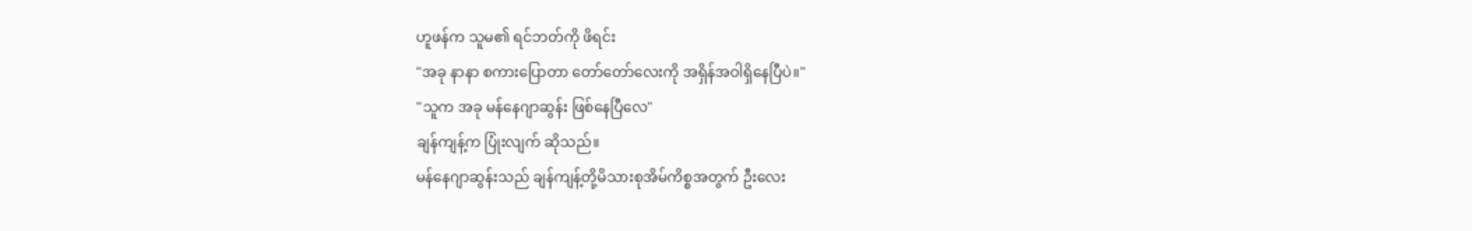ဟူဖန်က သူမ၏ ရင်ဘတ်ကို ဖိရင်း
"အခု နာနာ စကားပြောတာ တော်တော်လေးကို အရှိန်အဝါရှိနေပြီပဲ။"
"သူက အခု မန်နေဂျာဆွန်း ဖြစ်နေပြီလေ"
ချန်ကျန့်က ပြုံးလျက် ဆိုသည်။
မန်နေဂျာဆွန်းသည် ချန်ကျန့်တို့မိသားစုအိမ်ကိစ္စအတွက် ဦးလေး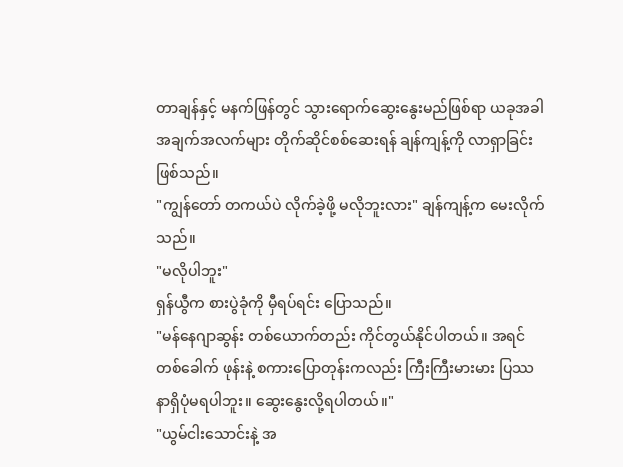တာချန်နှင့် မနက်ဖြန်တွင် သွားရောက်ဆွေးနွေးမည်ဖြစ်ရာ ယခုအခါ အချက်အလက်များ တိုက်ဆိုင်စစ်ဆေးရန် ချန်ကျန့်ကို လာရှာခြင်းဖြစ်သည်။
"ကျွန်တော် တကယ်ပဲ လိုက်ခဲ့ဖို့ မလိုဘူးလား" ချန်ကျန့်က မေးလိုက်သည်။
"မလိုပါဘူး"
ရှန်ယွီက စားပွဲခုံကို မှီရပ်ရင်း ပြောသည်။
"မန်နေဂျာဆွန်း တစ်ယောက်တည်း ကိုင်တွယ်နိုင်ပါတယ်။ အရင်တစ်ခေါက် ဖုန်းနဲ့ စကားပြောတုန်းကလည်း ကြီးကြီးမားမား ပြဿနာရှိပုံမရပါဘူး။ ဆွေးနွေးလို့ရပါတယ်။"
"ယွမ်ငါးသောင်းနဲ့ အ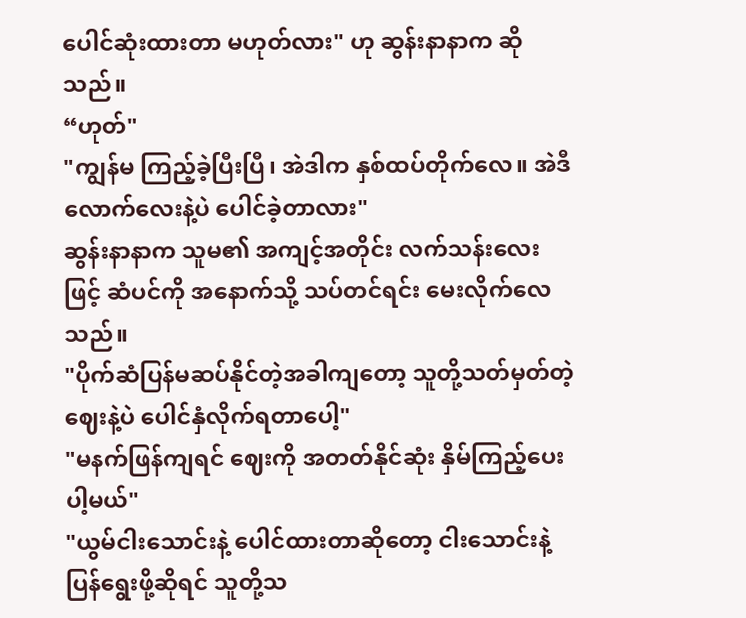ပေါင်ဆုံးထားတာ မဟုတ်လား" ဟု ဆွန်းနာနာက ဆိုသည်။
“ဟုတ်"
"ကျွန်မ ကြည့်ခဲ့ပြီးပြီ၊ အဲဒါက နှစ်ထပ်တိုက်လေ။ အဲဒီလောက်လေးနဲ့ပဲ ပေါင်ခဲ့တာလား"
ဆွန်းနာနာက သူမ၏ အကျင့်အတိုင်း လက်သန်းလေးဖြင့် ဆံပင်ကို အနောက်သို့ သပ်တင်ရင်း မေးလိုက်လေသည်။
"ပိုက်ဆံပြန်မဆပ်နိုင်တဲ့အခါကျတော့ သူတို့သတ်မှတ်တဲ့ဈေးနဲ့ပဲ ပေါင်နှံလိုက်ရတာပေါ့"
"မနက်ဖြန်ကျရင် ဈေးကို အတတ်နိုင်ဆုံး နှိမ်ကြည့်ပေးပါ့မယ်"
"ယွမ်ငါးသောင်းနဲ့ ပေါင်ထားတာဆိုတော့ ငါးသောင်းနဲ့ ပြန်ရွေးဖို့ဆိုရင် သူတို့သ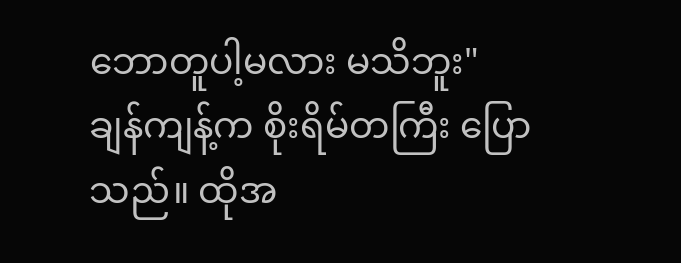ဘောတူပါ့မလား မသိဘူး"
ချန်ကျန့်က စိုးရိမ်တကြီး ပြောသည်။ ထိုအ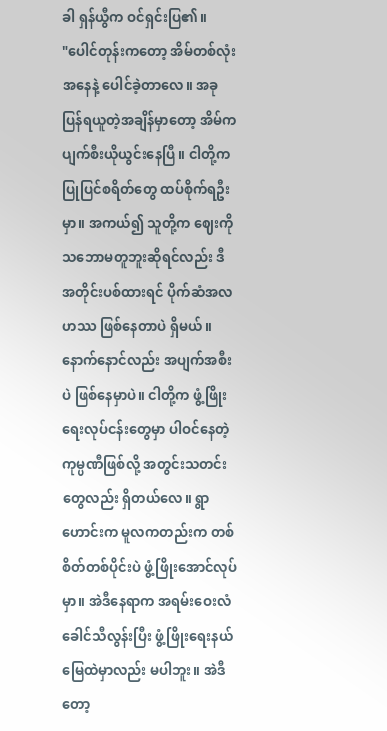ခါ ရှန်ယွီက ဝင်ရှင်းပြ၏။
"ပေါင်တုန်းကတော့ အိမ်တစ်လုံးအနေနဲ့ ပေါင်ခဲ့တာလေ။ အခု ပြန်ရယူတဲ့အချိန်မှာတော့ အိမ်က ပျက်စီးယိုယွင်းနေပြီ။ ငါတို့က ပြုပြင်စရိတ်တွေ ထပ်စိုက်ရဦးမှာ။ အကယ်၍ သူတို့က ဈေးကို သဘောမတူဘူးဆိုရင်လည်း ဒီအတိုင်းပစ်ထားရင် ပိုက်ဆံအလဟဿ ဖြစ်နေတာပဲ ရှိမယ်။ နောက်နောင်လည်း အပျက်အစီးပဲ ဖြစ်နေမှာပဲ။ ငါတို့က ဖွံ့ဖြိုးရေးလုပ်ငန်းတွေမှာ ပါဝင်နေတဲ့ ကုမ္ပဏီဖြစ်လို့ အတွင်းသတင်းတွေလည်း ရှိတယ်လေ။ ရွာဟောင်းက မူလကတည်းက တစ်စိတ်တစ်ပိုင်းပဲ ဖွံ့ဖြိုးအောင်လုပ်မှာ။ အဲဒီနေရာက အရမ်းဝေးလံခေါင်သီလွန်းပြီး ဖွံ့ဖြိုးရေးနယ်မြေထဲမှာလည်း မပါဘူး။ အဲဒီတော့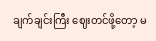ချက်ချင်းကြီး ဈေးတင်ဖို့တော့ မ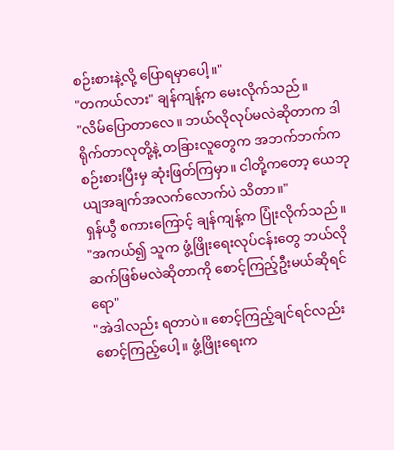စဉ်းစားနဲ့လို့ ပြောရမှာပေါ့။"
"တကယ်လား" ချန်ကျန့်က မေးလိုက်သည်။
"လိမ်ပြောတာလေ။ ဘယ်လိုလုပ်မလဲဆိုတာက ဒါရိုက်တာလုတို့နဲ့ တခြားလူတွေက အဘက်ဘက်က စဉ်းစားပြီးမှ ဆုံးဖြတ်ကြမှာ။ ငါတို့ကတော့ ယေဘုယျအချက်အလက်လောက်ပဲ သိတာ။"
ရှန်ယွီ စကားကြောင့် ချန်ကျန့်က ပြုံးလိုက်သည်။
"အကယ်၍ သူက ဖွံ့ဖြိုးရေးလုပ်ငန်းတွေ ဘယ်လိုဆက်ဖြစ်မလဲဆိုတာကို စောင့်ကြည့်ဦးမယ်ဆိုရင်ရော"
"အဲဒါလည်း ရတာပဲ။ စောင့်ကြည့်ချင်ရင်လည်း စောင့်ကြည့်ပေါ့။ ဖွံ့ဖြိုးရေးက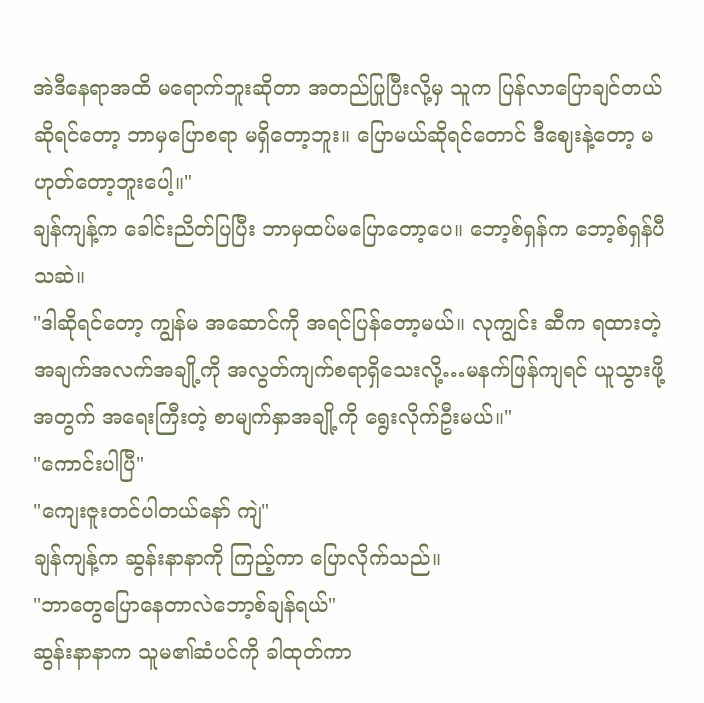အဲဒီနေရာအထိ မရောက်ဘူးဆိုတာ အတည်ပြုပြီးလို့မှ သူက ပြန်လာပြောချင်တယ်ဆိုရင်တော့ ဘာမှပြောစရာ မရှိတော့ဘူး။ ပြောမယ်ဆိုရင်တောင် ဒီဈေးနဲ့တော့ မဟုတ်တော့ဘူးပေါ့။"
ချန်ကျန့်က ခေါင်းညိတ်ပြပြီး ဘာမှထပ်မပြောတော့ပေ။ ဘော့စ်ရှန်က ဘော့စ်ရှန်ပီသဆဲ။
"ဒါဆိုရင်တော့ ကျွန်မ အဆောင်ကို အရင်ပြန်တော့မယ်။ လုကျွင်း ဆီက ရထားတဲ့ အချက်အလက်အချို့ကို အလွတ်ကျက်စရာရှိသေးလို့…မနက်ဖြန်ကျရင် ယူသွားဖို့အတွက် အရေးကြီးတဲ့ စာမျက်နှာအချို့ကို ရွေးလိုက်ဦးမယ်။"
"ကောင်းပါပြီ"
"ကျေးဇူးတင်ပါတယ်နော် ကျဲ"
ချန်ကျန့်က ဆွန်းနာနာကို ကြည့်ကာ ပြောလိုက်သည်။
"ဘာတွေပြောနေတာလဲဘော့စ်ချန်ရယ်"
ဆွန်းနာနာက သူမ၏ဆံပင်ကို ခါထုတ်ကာ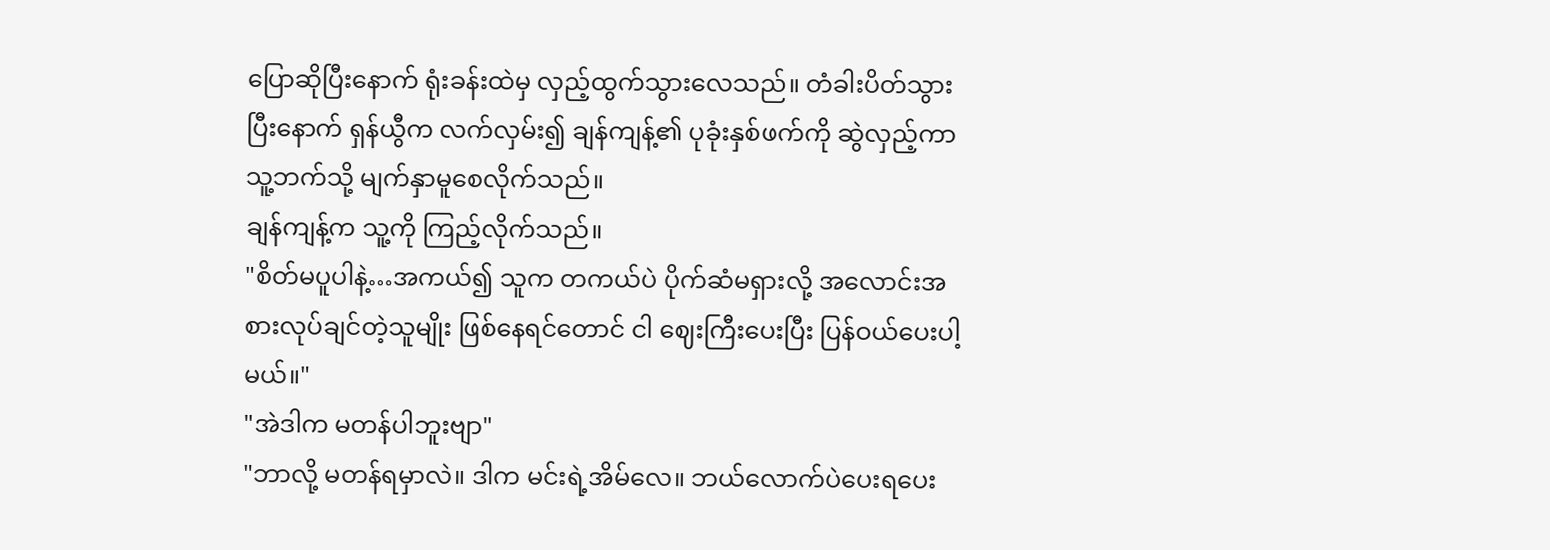ပြောဆိုပြီးနောက် ရုံးခန်းထဲမှ လှည့်ထွက်သွားလေသည်။ တံခါးပိတ်သွားပြီးနောက် ရှန်ယွီက လက်လှမ်း၍ ချန်ကျန့်၏ ပုခုံးနှစ်ဖက်ကို ဆွဲလှည့်ကာ သူ့ဘက်သို့ မျက်နှာမူစေလိုက်သည်။
ချန်ကျန့်က သူ့ကို ကြည့်လိုက်သည်။
"စိတ်မပူပါနဲ့…အကယ်၍ သူက တကယ်ပဲ ပိုက်ဆံမရှားလို့ အလောင်းအစားလုပ်ချင်တဲ့သူမျိုး ဖြစ်နေရင်တောင် ငါ ဈေးကြီးပေးပြီး ပြန်ဝယ်ပေးပါ့မယ်။"
"အဲဒါက မတန်ပါဘူးဗျာ"
"ဘာလို့ မတန်ရမှာလဲ။ ဒါက မင်းရဲ့အိမ်လေ။ ဘယ်လောက်ပဲပေးရပေး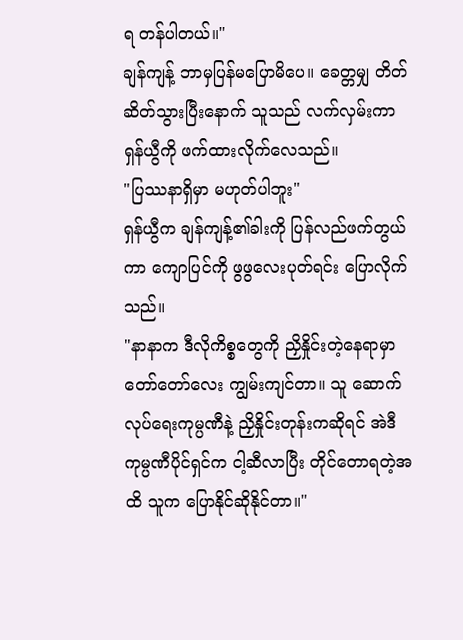ရ တန်ပါတယ်။"
ချန်ကျန့် ဘာမှပြန်မပြောမိပေ။ ခေတ္တမျှ တိတ်ဆိတ်သွားပြီးနောက် သူသည် လက်လှမ်းကာ ရှန်ယွီကို ဖက်ထားလိုက်လေသည်။
"ပြဿနာရှိမှာ မဟုတ်ပါဘူး"
ရှန်ယွီက ချန်ကျန့်၏ခါးကို ပြန်လည်ဖက်တွယ်ကာ ကျောပြင်ကို ဖွဖွလေးပုတ်ရင်း ပြောလိုက်သည်။
"နာနာက ဒီလိုကိစ္စတွေကို ညှိနှိုင်းတဲ့နေရာမှာ တော်တော်လေး ကျွမ်းကျင်တာ။ သူ ဆောက်လုပ်ရေးကုမ္ပဏီနဲ့ ညှိနှိုင်းတုန်းကဆိုရင် အဲဒီကုမ္ပဏီပိုင်ရှင်က ငါ့ဆီလာပြီး တိုင်တောရတဲ့အထိ သူက ပြောနိုင်ဆိုနိုင်တာ။"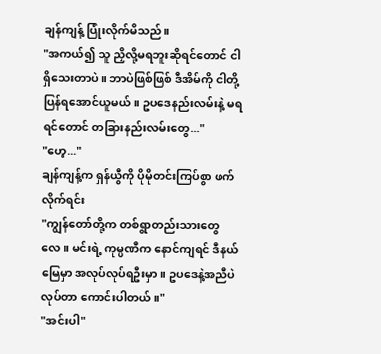ချန်ကျန့် ပြုံးလိုက်မိသည်။
"အကယ်၍ သူ ညှိလို့မရဘူးဆိုရင်တောင် ငါရှိသေးတာပဲ။ ဘာပဲဖြစ်ဖြစ် ဒီအိမ်ကို ငါတို့ ပြန်ရအောင်ယူမယ်။ ဥပဒေနည်းလမ်းနဲ့ မရရင်တောင် တခြားနည်းလမ်းတွေ..."
"ဟေ့..."
ချန်ကျန့်က ရှန်ယွီကို ပိုမိုတင်းကြပ်စွာ ဖက်လိုက်ရင်း
"ကျွန်တော်တို့က တစ်ရွာတည်းသားတွေလေ။ မင်းရဲ့ ကုမ္ပဏီက နောင်ကျရင် ဒီနယ်မြေမှာ အလုပ်လုပ်ရဦးမှာ။ ဥပဒေနဲ့အညီပဲ လုပ်တာ ကောင်းပါတယ်။"
"အင်းပါ"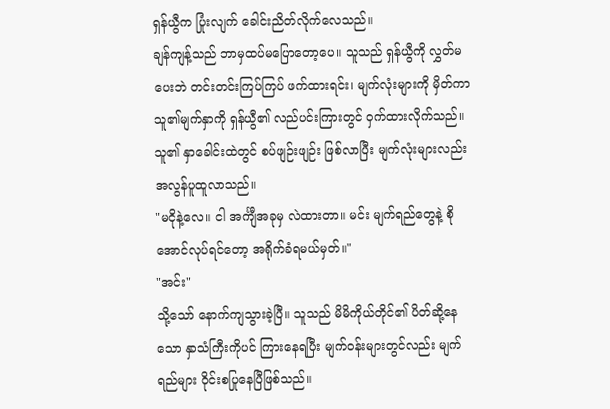ရှန်ယွီက ပြုံးလျက် ခေါင်းညိတ်လိုက်လေသည်။
ချန်ကျန့်သည် ဘာမှထပ်မပြောတော့ပေ။ သူသည် ရှန်ယွီကို လွှတ်မပေးဘဲ တင်းတင်းကြပ်ကြပ် ဖက်ထားရင်း၊ မျက်လုံးများကို မှိတ်ကာ သူ၏မျက်နှာကို ရှန်ယွီ၏ လည်ပင်းကြားတွင် ဝှက်ထားလိုက်သည်။
သူ၏ နှာခေါင်းထဲတွင် စပ်ဖျဉ်းဖျဉ်း ဖြစ်လာပြီး မျက်လုံးများလည်း အလွန်ပူထူလာသည်။
"မငိုနဲ့လေ။ ငါ အင်္ကျီအခုမှ လဲထားတာ။ မင်း မျက်ရည်တွေနဲ့ စိုအောင်လုပ်ရင်တော့ အရိုက်ခံရမယ်မှတ်။"
"အင်း"
သို့သော် နောက်ကျသွားခဲ့ပြီ။ သူသည် မိမိကိုယ်တိုင်၏ ပိတ်ဆို့နေသော နှာသံကြီးကိုပင် ကြားနေရပြီး မျက်ဝန်းများတွင်လည်း မျက်ရည်များ ဝိုင်းစပြုနေပြီဖြစ်သည်။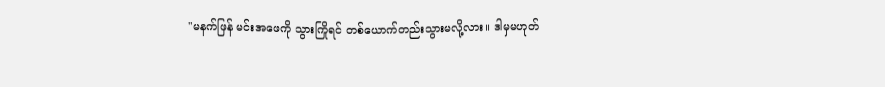"မနက်ဖြန် မင်းအဖေကို သွားကြိုရင် တစ်ယောက်တည်းသွားမလို့လား။ ဒါမှမဟုတ်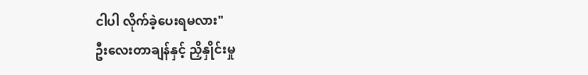ငါပါ လိုက်ခဲ့ပေးရမလား"
ဦးလေးတာချန်နှင့် ညှိနှိုင်းမှု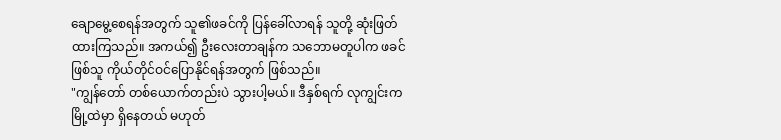ချောမွေ့စေရန်အတွက် သူ၏ဖခင်ကို ပြန်ခေါ်လာရန် သူတို့ ဆုံးဖြတ်ထားကြသည်။ အကယ်၍ ဦးလေးတာချန်က သဘောမတူပါက ဖခင်ဖြစ်သူ ကိုယ်တိုင်ဝင်ပြောနိုင်ရန်အတွက် ဖြစ်သည်။
"ကျွန်တော် တစ်ယောက်တည်းပဲ သွားပါ့မယ်။ ဒီနှစ်ရက် လုကျွင်းက မြို့ထဲမှာ ရှိနေတယ် မဟုတ်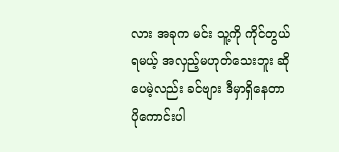လား အခုက မင်း သူ့ကို ကိုင်တွယ်ရမယ့် အလှည့်မဟုတ်သေးဘူး ဆိုပေမဲ့လည်း ခင်ဗျား ဒီမှာရှိနေတာ ပိုကောင်းပါ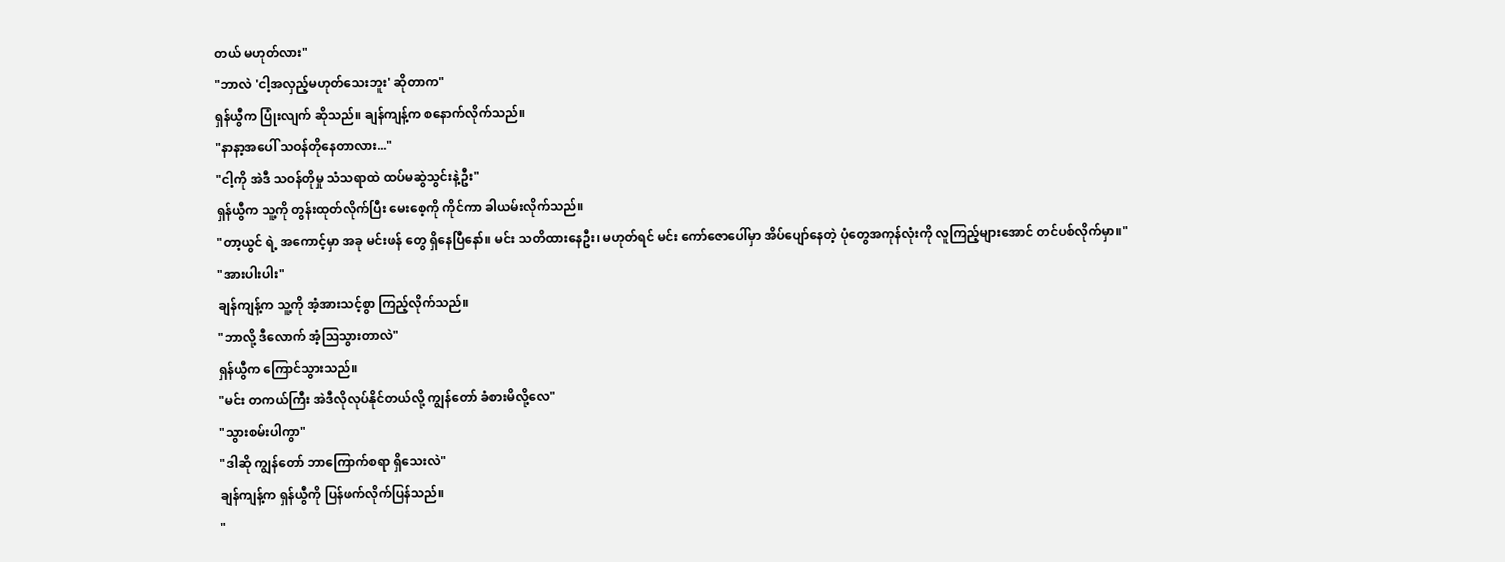တယ် မဟုတ်လား"
"ဘာလဲ 'ငါ့အလှည့်မဟုတ်သေးဘူး' ဆိုတာက"
ရှန်ယွီက ပြုံးလျက် ဆိုသည်။ ချန်ကျန့်က စနောက်လိုက်သည်။
"နာနာ့အပေါ် သဝန်တိုနေတာလား..."
"ငါ့ကို အဲဒီ သဝန်တိုမှု သံသရာထဲ ထပ်မဆွဲသွင်းနဲ့ဦး"
ရှန်ယွီက သူ့ကို တွန်းထုတ်လိုက်ပြီး မေးစေ့ကို ကိုင်ကာ ခါယမ်းလိုက်သည်။
"တာ့ယွင် ရဲ့ အကောင့်မှာ အခု မင်းဖန် တွေ ရှိနေပြီနော်။ မင်း သတိထားနေဦး၊ မဟုတ်ရင် မင်း ကော်ဇောပေါ်မှာ အိပ်ပျော်နေတဲ့ ပုံတွေအကုန်လုံးကို လူကြည့်များအောင် တင်ပစ်လိုက်မှာ။"
"အားပါးပါး"
ချန်ကျန့်က သူ့ကို အံ့အားသင့်စွာ ကြည့်လိုက်သည်။
"ဘာလို့ ဒီလောက် အံ့သြသွားတာလဲ"
ရှန်ယွီက ကြောင်သွားသည်။
"မင်း တကယ်ကြီး အဲဒီလိုလုပ်နိုင်တယ်လို့ ကျွန်တော် ခံစားမိလို့လေ"
"သွားစမ်းပါကွာ"
"ဒါဆို ကျွန်တော် ဘာကြောက်စရာ ရှိသေးလဲ"
ချန်ကျန့်က ရှန်ယွီကို ပြန်ဖက်လိုက်ပြန်သည်။
"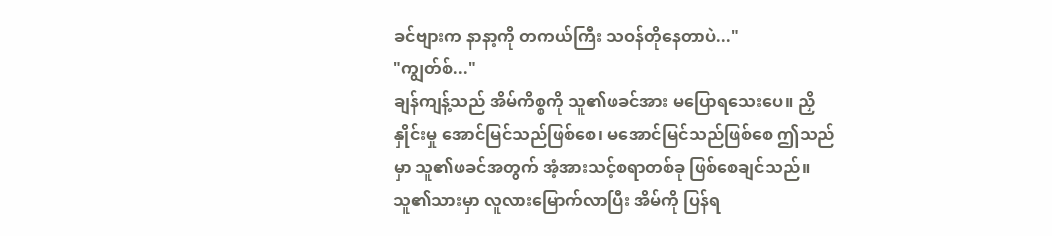ခင်ဗျားက နာနာ့ကို တကယ်ကြီး သဝန်တိုနေတာပဲ..."
"ကျွတ်စ်..."
ချန်ကျန့်သည် အိမ်ကိစ္စကို သူ၏ဖခင်အား မပြောရသေးပေ။ ညှိနှိုင်းမှု အောင်မြင်သည်ဖြစ်စေ၊ မအောင်မြင်သည်ဖြစ်စေ ဤသည်မှာ သူ၏ဖခင်အတွက် အံ့အားသင့်စရာတစ်ခု ဖြစ်စေချင်သည်။ သူ၏သားမှာ လူလားမြောက်လာပြီး အိမ်ကို ပြန်ရ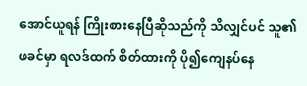အောင်ယူရန် ကြိုးစားနေပြီဆိုသည်ကို သိလျှင်ပင် သူ၏ဖခင်မှာ ရလဒ်ထက် စိတ်ထားကို ပို၍ကျေနပ်နေ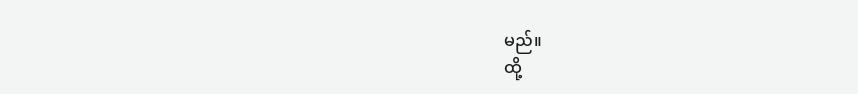မည်။
ထို့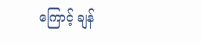ကြောင့် ချန်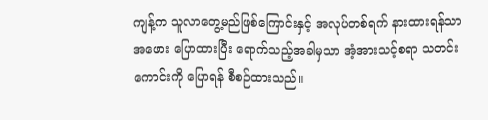ကျန့်က သူလာတွေ့မည်ဖြစ်ကြောင်းနှင့် အလုပ်တစ်ရက် နားထားရန်သာ အဖေား ပြောထားပြီး ရောက်သည့်အခါမှသာ အံ့အားသင့်စရာ သတင်းကောင်းကို ပြောရန် စီစဉ်ထားသည်။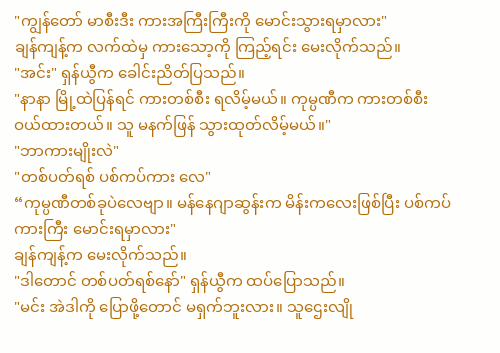"ကျွန်တော် မာစီးဒီး ကားအကြီးကြီးကို မောင်းသွားရမှာလား"
ချန်ကျန့်က လက်ထဲမှ ကားသော့ကို ကြည့်ရင်း မေးလိုက်သည်။
"အင်း" ရှန်ယွီက ခေါင်းညိတ်ပြသည်။
"နာနာ မြို့ထဲပြန်ရင် ကားတစ်စီး ရလိမ့်မယ်။ ကုမ္ပဏီက ကားတစ်စီး ဝယ်ထားတယ်။ သူ မနက်ဖြန် သွားထုတ်လိမ့်မယ်။"
"ဘာကားမျိုးလဲ"
"တစ်ပတ်ရစ် ပစ်ကပ်ကား လေ"
“ကုမ္ပဏီတစ်ခုပဲလေဗျာ။ မန်နေဂျာဆွန်းက မိန်းကလေးဖြစ်ပြီး ပစ်ကပ်ကားကြီး မောင်းရမှာလား"
ချန်ကျန့်က မေးလိုက်သည်။
"ဒါတောင် တစ်ပတ်ရစ်နော်" ရှန်ယွီက ထပ်ပြောသည်။
"မင်း အဲဒါကို ပြောဖို့တောင် မရှက်ဘူးလား။ သူဌေးလျို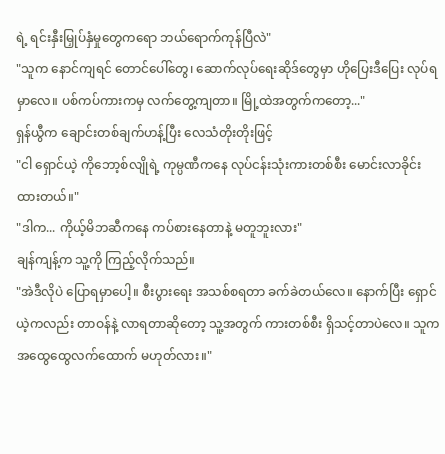ရဲ့ ရင်းနှီးမြှုပ်နှံမှုတွေကရော ဘယ်ရောက်ကုန်ပြီလဲ"
"သူက နောင်ကျရင် တောင်ပေါ်တွေ၊ ဆောက်လုပ်ရေးဆိုဒ်တွေမှာ ဟိုပြေးဒီပြေး လုပ်ရမှာလေ။ ပစ်ကပ်ကားကမှ လက်တွေ့ကျတာ။ မြို့ထဲအတွက်ကတော့..."
ရှန်ယွီက ချောင်းတစ်ချက်ဟန့်ပြီး လေသံတိုးတိုးဖြင့်
"ငါ ရှောင်ယဲ့ ကိုဘော့စ်လျိုရဲ့ ကုမ္ပဏီကနေ လုပ်ငန်းသုံးကားတစ်စီး မောင်းလာခိုင်းထားတယ်။"
"ဒါက... ကိုယ့်မိဘဆီကနေ ကပ်စားနေတာနဲ့ မတူဘူးလား"
ချန်ကျန့်က သူ့ကို ကြည့်လိုက်သည်။
"အဲဒီလိုပဲ ပြောရမှာပေါ့။ စီးပွားရေး အသစ်စရတာ ခက်ခဲတယ်လေ။ နောက်ပြီး ရှောင်ယဲ့ကလည်း တာဝန်နဲ့ လာရတာဆိုတော့ သူ့အတွက် ကားတစ်စီး ရှိသင့်တာပဲလေ။ သူက အထွေထွေလက်ထောက် မဟုတ်လား။"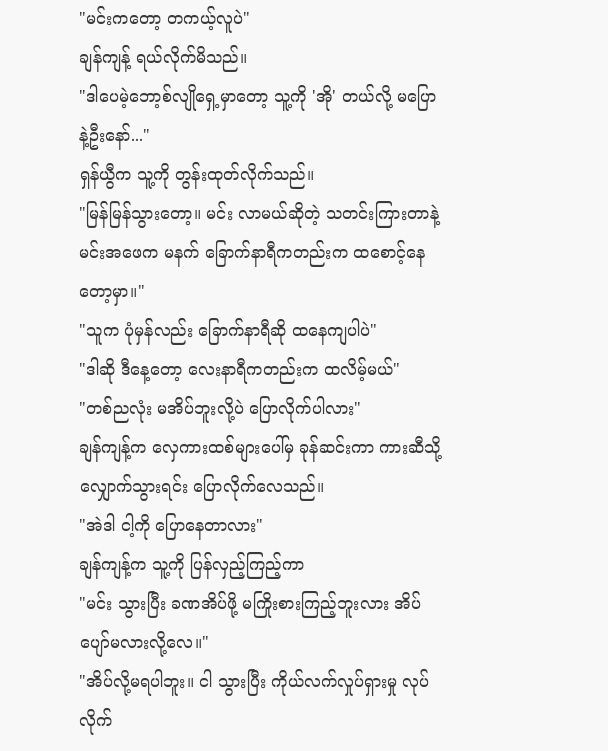"မင်းကတော့ တကယ့်လူပဲ"
ချန်ကျန့် ရယ်လိုက်မိသည်။
"ဒါပေမဲ့ဘော့စ်လျိုရှေ့မှာတော့ သူ့ကို 'အို' တယ်လို့ မပြောနဲ့ဦးနော်..."
ရှန်ယွီက သူ့ကို တွန်းထုတ်လိုက်သည်။
"မြန်မြန်သွားတော့။ မင်း လာမယ်ဆိုတဲ့ သတင်းကြားတာနဲ့ မင်းအဖေက မနက် ခြောက်နာရီကတည်းက ထစောင့်နေတော့မှာ။"
"သူက ပုံမှန်လည်း ခြောက်နာရီဆို ထနေကျပါပဲ"
"ဒါဆို ဒီနေ့တော့ လေးနာရီကတည်းက ထလိမ့်မယ်"
"တစ်ညလုံး မအိပ်ဘူးလို့ပဲ ပြောလိုက်ပါလား"
ချန်ကျန့်က လှေကားထစ်များပေါ်မှ ခုန်ဆင်းကာ ကားဆီသို့ လျှောက်သွားရင်း ပြောလိုက်လေသည်။
"အဲဒါ ငါ့ကို ပြောနေတာလား"
ချန်ကျန့်က သူ့ကို ပြန်လှည့်ကြည့်ကာ
"မင်း သွားပြီး ခဏအိပ်ဖို့ မကြိုးစားကြည့်ဘူးလား အိပ်ပျော်မလားလို့လေ။"
"အိပ်လို့မရပါဘူး။ ငါ သွားပြီး ကိုယ်လက်လှုပ်ရှားမှု လုပ်လိုက်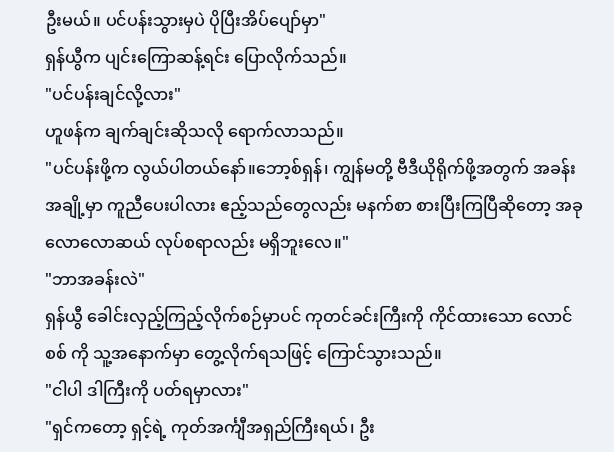ဦးမယ်။ ပင်ပန်းသွားမှပဲ ပိုပြီးအိပ်ပျော်မှာ"
ရှန်ယွီက ပျင်းကြောဆန့်ရင်း ပြောလိုက်သည်။
"ပင်ပန်းချင်လို့လား"
ဟူဖန်က ချက်ချင်းဆိုသလို ရောက်လာသည်။
"ပင်ပန်းဖို့က လွယ်ပါတယ်နော်။ဘော့စ်ရှန်၊ ကျွန်မတို့ ဗီဒီယိုရိုက်ဖို့အတွက် အခန်းအချို့မှာ ကူညီပေးပါလား ဧည့်သည်တွေလည်း မနက်စာ စားပြီးကြပြီဆိုတော့ အခုလောလောဆယ် လုပ်စရာလည်း မရှိဘူးလေ။"
"ဘာအခန်းလဲ"
ရှန်ယွီ ခေါင်းလှည့်ကြည့်လိုက်စဉ်မှာပင် ကုတင်ခင်းကြီးကို ကိုင်ထားသော လောင်စစ် ကို သူ့အနောက်မှာ တွေ့လိုက်ရသဖြင့် ကြောင်သွားသည်။
"ငါပါ ဒါကြီးကို ပတ်ရမှာလား"
"ရှင်ကတော့ ရှင့်ရဲ့ ကုတ်အင်္ကျီအရှည်ကြီးရယ်၊ ဦး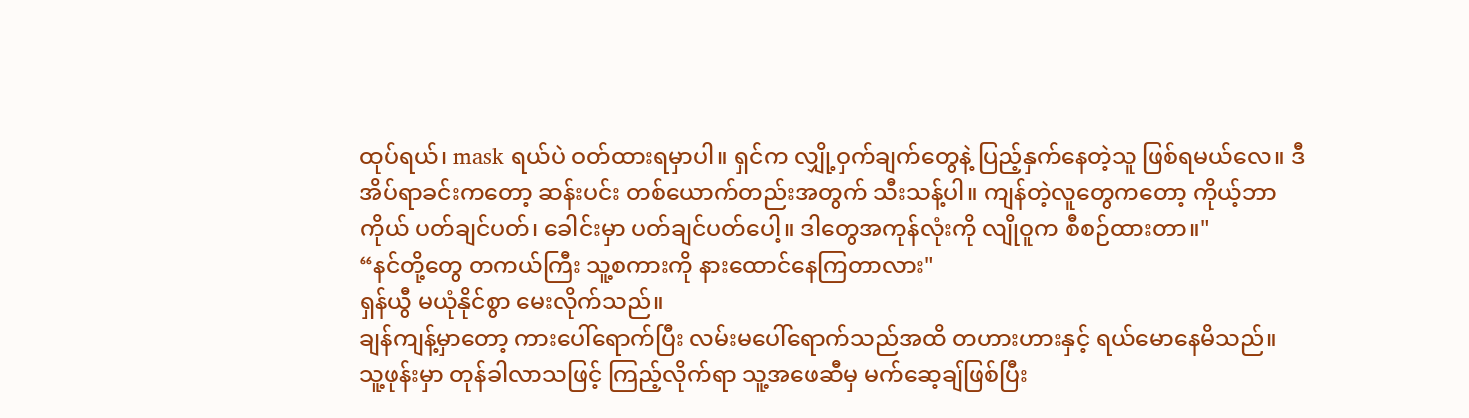ထုပ်ရယ်၊ mask ရယ်ပဲ ဝတ်ထားရမှာပါ။ ရှင်က လျှို့ဝှက်ချက်တွေနဲ့ ပြည့်နှက်နေတဲ့သူ ဖြစ်ရမယ်လေ။ ဒီအိပ်ရာခင်းကတော့ ဆန်းပင်း တစ်ယောက်တည်းအတွက် သီးသန့်ပါ။ ကျန်တဲ့လူတွေကတော့ ကိုယ့်ဘာကိုယ် ပတ်ချင်ပတ်၊ ခေါင်းမှာ ပတ်ချင်ပတ်ပေါ့။ ဒါတွေအကုန်လုံးကို လျိုဝူက စီစဉ်ထားတာ။"
“နင်တို့တွေ တကယ်ကြီး သူ့စကားကို နားထောင်နေကြတာလား"
ရှန်ယွီ မယုံနိုင်စွာ မေးလိုက်သည်။
ချန်ကျန့်မှာတော့ ကားပေါ်ရောက်ပြီး လမ်းမပေါ်ရောက်သည်အထိ တဟားဟားနှင့် ရယ်မောနေမိသည်။
သူ့ဖုန်းမှာ တုန်ခါလာသဖြင့် ကြည့်လိုက်ရာ သူ့အဖေဆီမှ မက်ဆေ့ချ်ဖြစ်ပြီး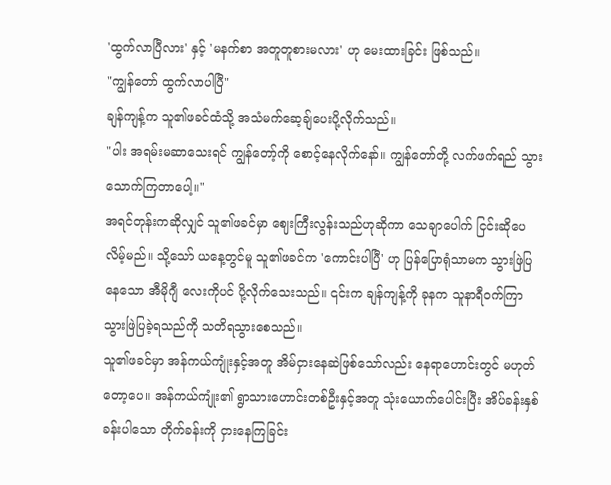'ထွက်လာပြီလား' နှင့် 'မနက်စာ အတူတူစားမလား' ဟု မေးထားခြင်း ဖြစ်သည်။
"ကျွန်တော် ထွက်လာပါပြီ"
ချန်ကျန့်က သူ၏ဖခင်ထံသို့ အသံမက်ဆေ့ချ်ပေးပို့လိုက်သည်။
"ပါး အရမ်းမဆာသေးရင် ကျွန်တော့်ကို စောင့်နေလိုက်နော်။ ကျွန်တော်တို့ လက်ဖက်ရည် သွားသောက်ကြတာပေါ့။"
အရင်တုန်းကဆိုလျှင် သူ၏ဖခင်မှာ ဈေးကြီးလွန်းသည်ဟုဆိုကာ သေချာပေါက် ငြင်းဆိုပေလိမ့်မည်။ သို့သော် ယနေ့တွင်မူ သူ၏ဖခင်က 'ကောင်းပါပြီ' ဟု ပြန်ပြောရုံသာမက သွားဖြဲပြနေသော အီမိုဂျီ လေးကိုပင် ပို့လိုက်သေးသည်။ ၎င်းက ချန်ကျန့်ကို ခုနက သူနာရီဝက်ကြာ သွားဖြဲပြခဲ့ရသည်ကို သတိရသွားစေသည်။
သူ၏ဖခင်မှာ အန်ကယ်ကျုံးနှင့်အတူ အိမ်ငှားနေဆဲဖြစ်သော်လည်း နေရာဟောင်းတွင် မဟုတ်တော့ပေ။ အန်ကယ်ကျုံး၏ ရွာသားဟောင်းတစ်ဦးနှင့်အတူ သုံးယောက်ပေါင်းပြီး အိပ်ခန်းနှစ်ခန်းပါသော တိုက်ခန်းကို ငှားနေကြခြင်း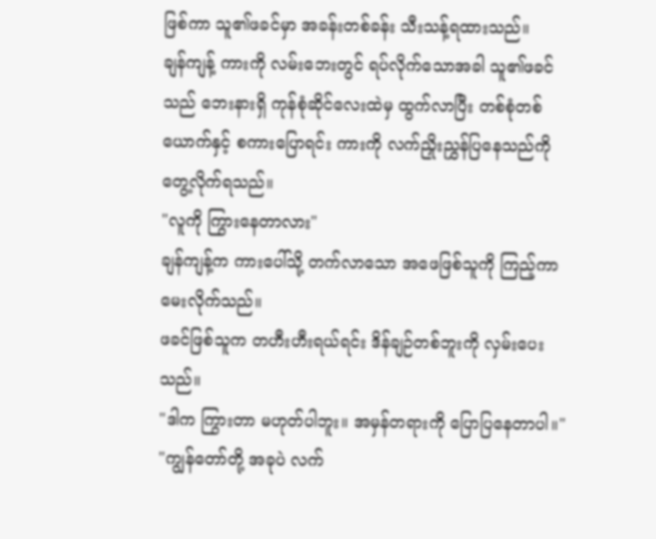ဖြစ်ကာ သူ၏ဖခင်မှာ အခန်းတစ်ခန်း သီးသန့်ရထားသည်။
ချန်ကျန့် ကားကို လမ်းဘေးတွင် ရပ်လိုက်သောအခါ သူ၏ဖခင်သည် ဘေးနားရှိ ကုန်စုံဆိုင်လေးထဲမှ ထွက်လာပြီး တစ်စုံတစ်ယောက်နှင့် စကားပြောရင်း ကားကို လက်ညှိုးညွှန်ပြနေသည်ကို တွေ့လိုက်ရသည်။
"လူကို ကြွားနေတာလား"
ချန်ကျန့်က ကားပေါ်သို့ တက်လာသော အဖေဖြစ်သူကို ကြည့်ကာ မေးလိုက်သည်။
ဖခင်ဖြစ်သူက တဟီးဟီးရယ်ရင်း ဒိန်ချဉ်တစ်ဘူးကို လှမ်းပေးသည်။
"ဒါက ကြွားတာ မဟုတ်ပါဘူး။ အမှန်တရားကို ပြောပြနေတာပါ။"
"ကျွန်တော်တို့ အခုပဲ လက်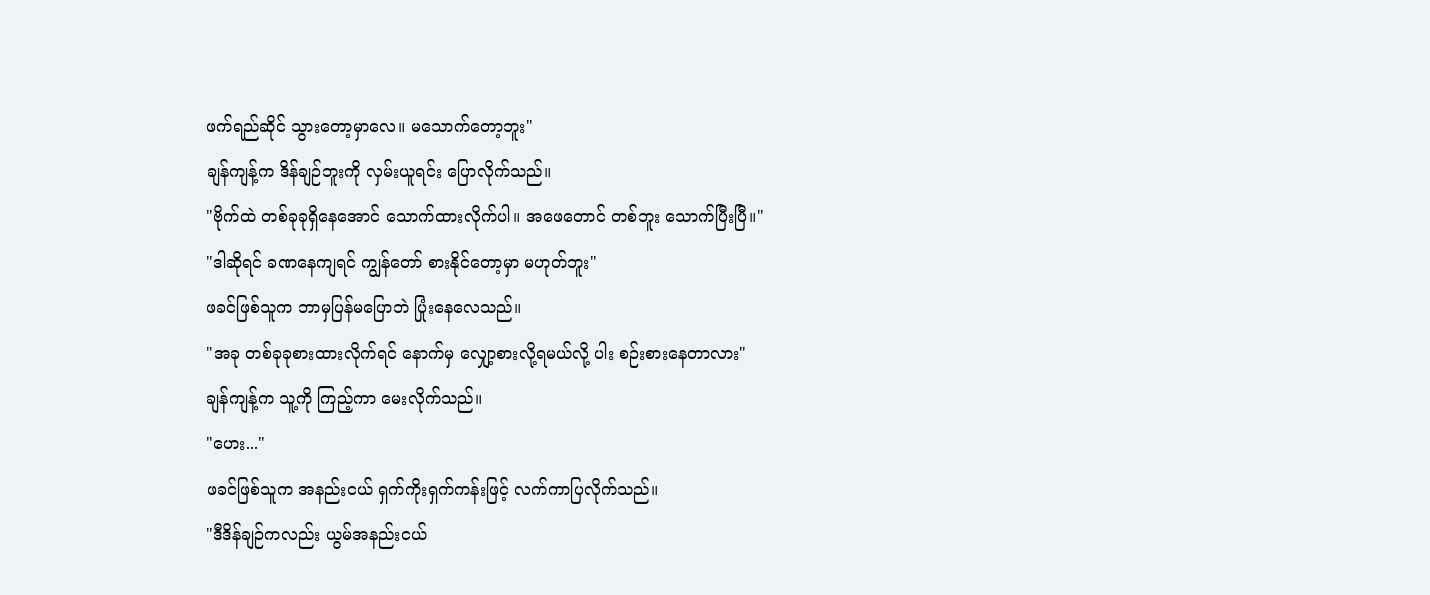ဖက်ရည်ဆိုင် သွားတော့မှာလေ။ မသောက်တော့ဘူး"
ချန်ကျန့်က ဒိန်ချဉ်ဘူးကို လှမ်းယူရင်း ပြောလိုက်သည်။
"ဗိုက်ထဲ တစ်ခုခုရှိနေအောင် သောက်ထားလိုက်ပါ။ အဖေတောင် တစ်ဘူး သောက်ပြီးပြီ။"
"ဒါဆိုရင် ခဏနေကျရင် ကျွန်တော် စားနိုင်တော့မှာ မဟုတ်ဘူး"
ဖခင်ဖြစ်သူက ဘာမှပြန်မပြောဘဲ ပြုံးနေလေသည်။
"အခု တစ်ခုခုစားထားလိုက်ရင် နောက်မှ လျှော့စားလို့ရမယ်လို့ ပါး စဉ်းစားနေတာလား"
ချန်ကျန့်က သူ့ကို ကြည့်ကာ မေးလိုက်သည်။
"ဟေး..."
ဖခင်ဖြစ်သူက အနည်းငယ် ရှက်ကိုးရှက်ကန်းဖြင့် လက်ကာပြလိုက်သည်။
"ဒီဒိန်ချဉ်ကလည်း ယွမ်အနည်းငယ်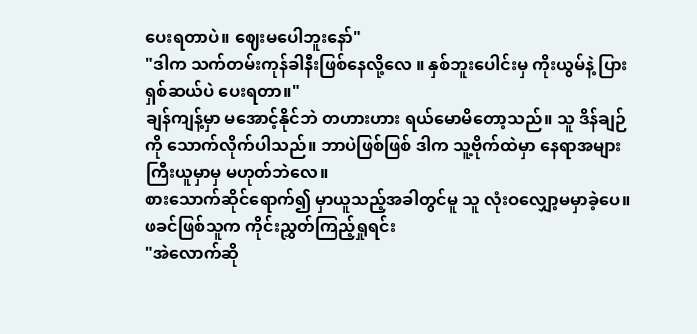ပေးရတာပဲ။ ဈေးမပေါဘူးနော်"
"ဒါက သက်တမ်းကုန်ခါနီးဖြစ်နေလို့လေ ။ နှစ်ဘူးပေါင်းမှ ကိုးယွမ်နဲ့ ပြားရှစ်ဆယ်ပဲ ပေးရတာ။"
ချန်ကျန့်မှာ မအောင့်နိုင်ဘဲ တဟားဟား ရယ်မောမိတော့သည်။ သူ ဒိန်ချဉ်ကို သောက်လိုက်ပါသည်။ ဘာပဲဖြစ်ဖြစ် ဒါက သူ့ဗိုက်ထဲမှာ နေရာအများကြီးယူမှာမှ မဟုတ်ဘဲလေ။
စားသောက်ဆိုင်ရောက်၍ မှာယူသည့်အခါတွင်မူ သူ လုံးဝလျှော့မမှာခဲ့ပေ။
ဖခင်ဖြစ်သူက ကိုင်းညွှတ်ကြည့်ရှုရင်း
"အဲလောက်ဆို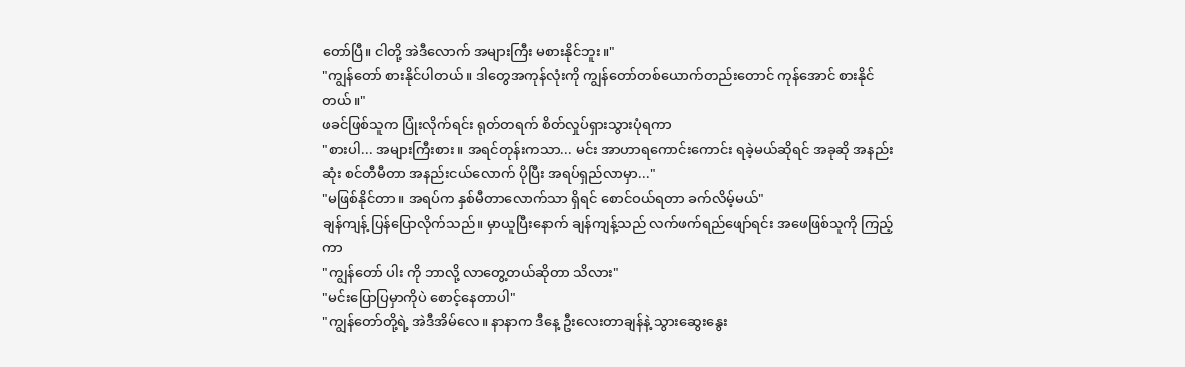တော်ပြီ။ ငါတို့ အဲဒီလောက် အများကြီး မစားနိုင်ဘူး။"
"ကျွန်တော် စားနိုင်ပါတယ်။ ဒါတွေအကုန်လုံးကို ကျွန်တော်တစ်ယောက်တည်းတောင် ကုန်အောင် စားနိုင်တယ်။"
ဖခင်ဖြစ်သူက ပြုံးလိုက်ရင်း ရုတ်တရက် စိတ်လှုပ်ရှားသွားပုံရကာ
"စားပါ... အများကြီးစား။ အရင်တုန်းကသာ... မင်း အာဟာရကောင်းကောင်း ရခဲ့မယ်ဆိုရင် အခုဆို အနည်းဆုံး စင်တီမီတာ အနည်းငယ်လောက် ပိုပြီး အရပ်ရှည်လာမှာ..."
"မဖြစ်နိုင်တာ။ အရပ်က နှစ်မီတာလောက်သာ ရှိရင် စောင်ဝယ်ရတာ ခက်လိမ့်မယ်"
ချန်ကျန့် ပြန်ပြောလိုက်သည်။ မှာယူပြီးနောက် ချန်ကျန့်သည် လက်ဖက်ရည်ဖျော်ရင်း အဖေဖြစ်သူကို ကြည့်ကာ
"ကျွန်တော် ပါး ကို ဘာလို့ လာတွေ့တယ်ဆိုတာ သိလား"
"မင်းပြောပြမှာကိုပဲ စောင့်နေတာပါ"
"ကျွန်တော်တို့ရဲ့ အဲဒီအိမ်လေ။ နာနာက ဒီနေ့ ဦးလေးတာချန်နဲ့ သွားဆွေးနွေး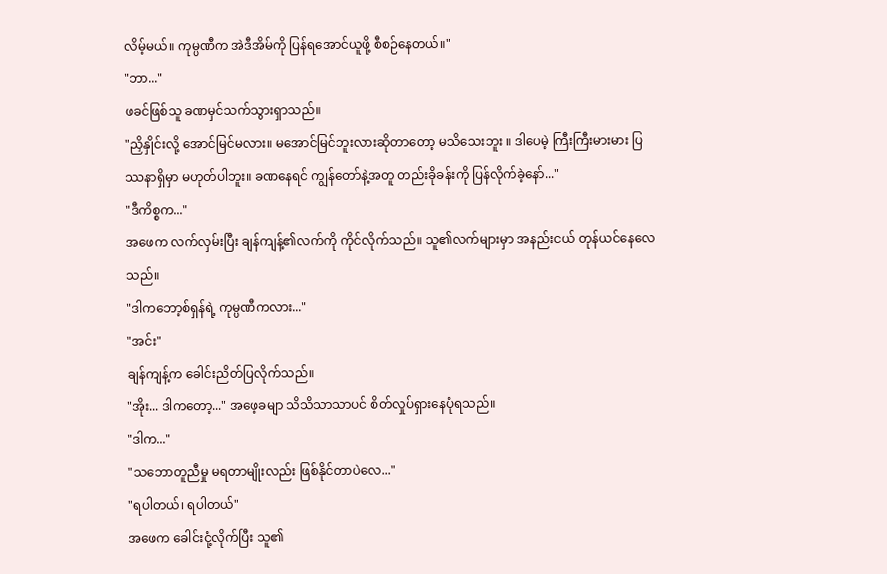လိမ့်မယ်။ ကုမ္ပဏီက အဲဒီအိမ်ကို ပြန်ရအောင်ယူဖို့ စီစဉ်နေတယ်။"
"ဘာ..."
ဖခင်ဖြစ်သူ ခဏမှင်သက်သွားရှာသည်။
"ညှိနှိုင်းလို့ အောင်မြင်မလား။ မအောင်မြင်ဘူးလားဆိုတာတော့ မသိသေးဘူး ။ ဒါပေမဲ့ ကြီးကြီးမားမား ပြဿနာရှိမှာ မဟုတ်ပါဘူး။ ခဏနေရင် ကျွန်တော်နဲ့အတူ တည်းခိုခန်းကို ပြန်လိုက်ခဲ့နော်..."
"ဒီကိစ္စက..."
အဖေက လက်လှမ်းပြီး ချန်ကျန့်၏လက်ကို ကိုင်လိုက်သည်။ သူ၏လက်များမှာ အနည်းငယ် တုန်ယင်နေလေသည်။
"ဒါကဘော့စ်ရှန်ရဲ့ ကုမ္ပဏီကလား..."
"အင်း"
ချန်ကျန့်က ခေါင်းညိတ်ပြလိုက်သည်။
"အိုး... ဒါကတော့..." အဖေ့ခမျာ သိသိသာသာပင် စိတ်လှုပ်ရှားနေပုံရသည်။
"ဒါက..."
"သဘောတူညီမှု မရတာမျိုးလည်း ဖြစ်နိုင်တာပဲလေ..."
"ရပါတယ်၊ ရပါတယ်"
အဖေက ခေါင်းငုံ့လိုက်ပြီး သူ၏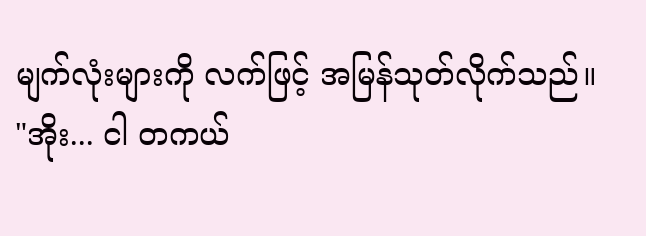မျက်လုံးများကို လက်ဖြင့် အမြန်သုတ်လိုက်သည်။
"အိုး... ငါ တကယ်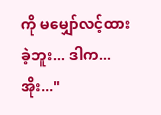ကို မမျှော်လင့်ထားခဲ့ဘူး... ဒါက... အိုး..."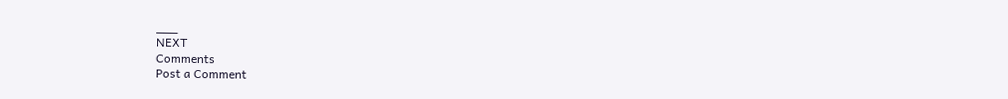___
NEXT
Comments
Post a Comment